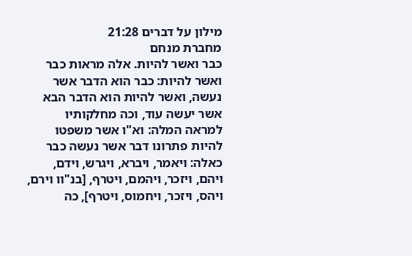מילון על דברים 21:28
מחברת מנחם
כבר ואשר להיות. אלה מראות כבר ואשר להיות: כבר הוא הדבר אשר נעשה, ואשר להיות הוא הדבר הבא אשר יעשה עוד, וכה מחלקותיו למראה המלה: וא"ו אשר משפטו להיות פתרונו דבר אשר נעשה כבר כאלה: ויאמר, ויברא, ויגרש, וידם, ויהם, ויזכר, ויהמם, ויטרף, [בנ"וו וירם, ויהס, ויזכר, ויחמוס, ויטרף], כה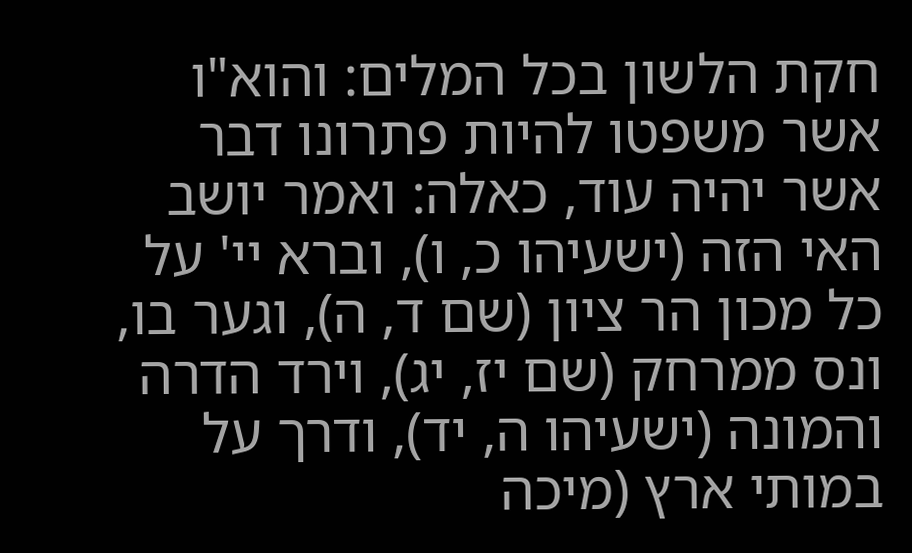חקת הלשון בכל המלים: והוא"ו אשר משפטו להיות פתרונו דבר אשר יהיה עוד, כאלה: ואמר יושב האי הזה (ישעיהו כ, ו), וברא יי' על כל מכון הר ציון (שם ד, ה), וגער בו, ונס ממרחק (שם יז, יג), וירד הדרה והמונה (ישעיהו ה, יד), ודרך על במותי ארץ (מיכה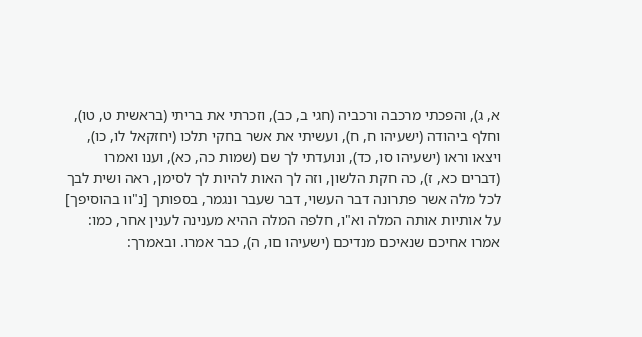א, ג), והפכתי מרכבה ורכביה (חגי ב, כב), וזכרתי את בריתי (בראשית ט, טו), וחלף ביהודה (ישעיהו ח, ח), ועשיתי את אשר בחקי תלכו (יחזקאל לו, כו), ויצאו וראו (ישעיהו סו, כד), ונועדתי לך שם (שמות כה, כא), וענו ואמרו (דברים כא, ז), כה חקת הלשון, וזה לך האות להיות לך לסימן, ראה ושית לבך לכל מלה אשר פתרונה דבר העשוי, דבר שעבר ונגמר, בספותך [נ"וו בהוסיפך] על אותיות אותה המלה וא"ו, חלפה המלה ההיא מענינה לענין אחר, כמו: אמרו אחיכם שנאיכם מנדיכם (ישעיהו םו, ה), כבר אמרו. ובאמרך: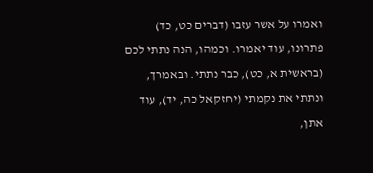ואמרו על אשר עזבו (דברים כט, כד) פתרונו, עוד יאמרו. וכמהו, הנה נתתי לכם (בראשית א, כט), כבר נתתי. ובאמרך, ונתתי את נקמתי (יחזקאל כה, יד), עוד אתן,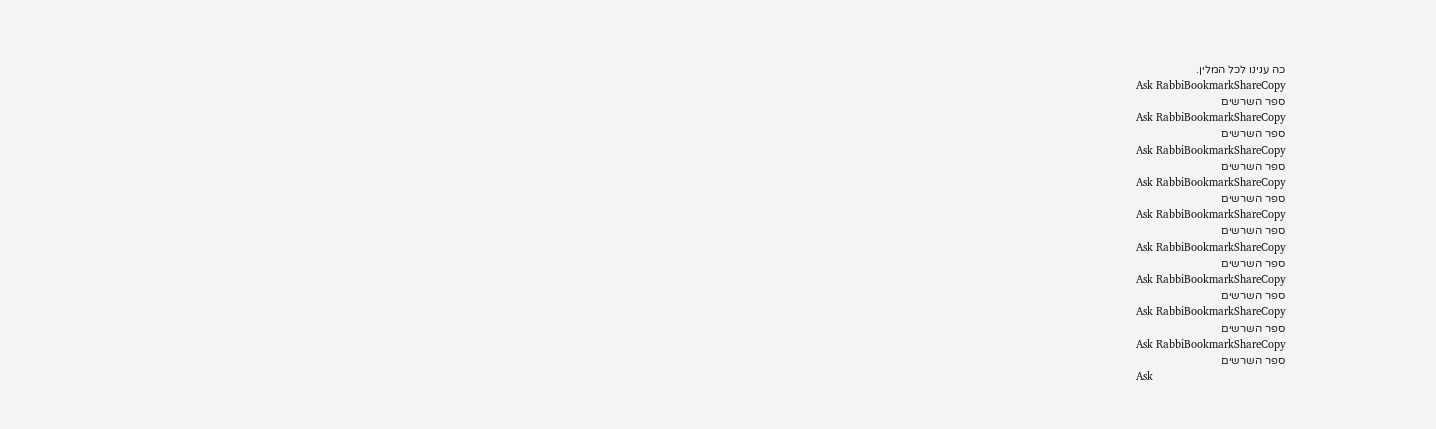כה ענינו לכל המלין.
Ask RabbiBookmarkShareCopy
ספר השרשים
Ask RabbiBookmarkShareCopy
ספר השרשים
Ask RabbiBookmarkShareCopy
ספר השרשים
Ask RabbiBookmarkShareCopy
ספר השרשים
Ask RabbiBookmarkShareCopy
ספר השרשים
Ask RabbiBookmarkShareCopy
ספר השרשים
Ask RabbiBookmarkShareCopy
ספר השרשים
Ask RabbiBookmarkShareCopy
ספר השרשים
Ask RabbiBookmarkShareCopy
ספר השרשים
Ask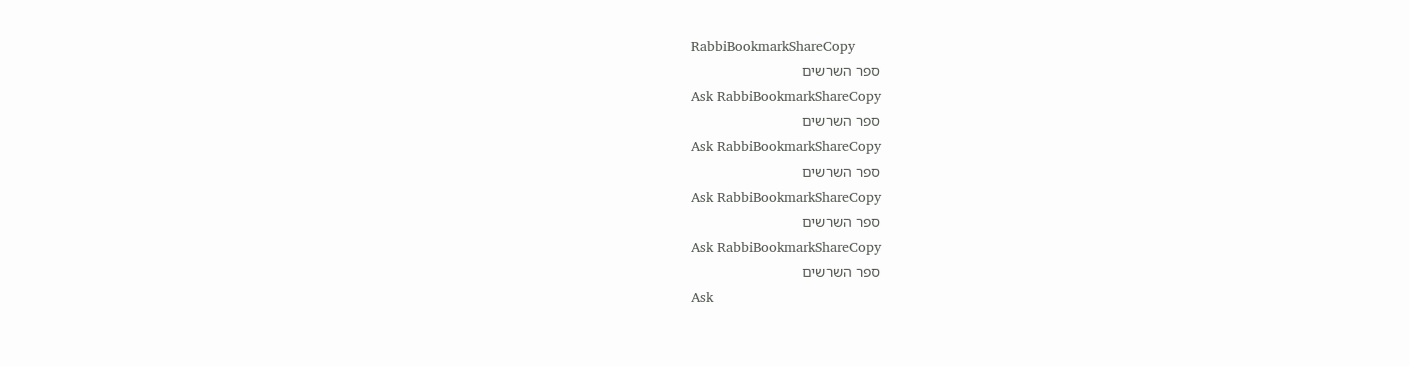RabbiBookmarkShareCopy
ספר השרשים
Ask RabbiBookmarkShareCopy
ספר השרשים
Ask RabbiBookmarkShareCopy
ספר השרשים
Ask RabbiBookmarkShareCopy
ספר השרשים
Ask RabbiBookmarkShareCopy
ספר השרשים
Ask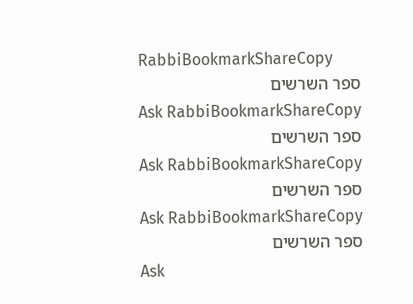RabbiBookmarkShareCopy
ספר השרשים
Ask RabbiBookmarkShareCopy
ספר השרשים
Ask RabbiBookmarkShareCopy
ספר השרשים
Ask RabbiBookmarkShareCopy
ספר השרשים
Ask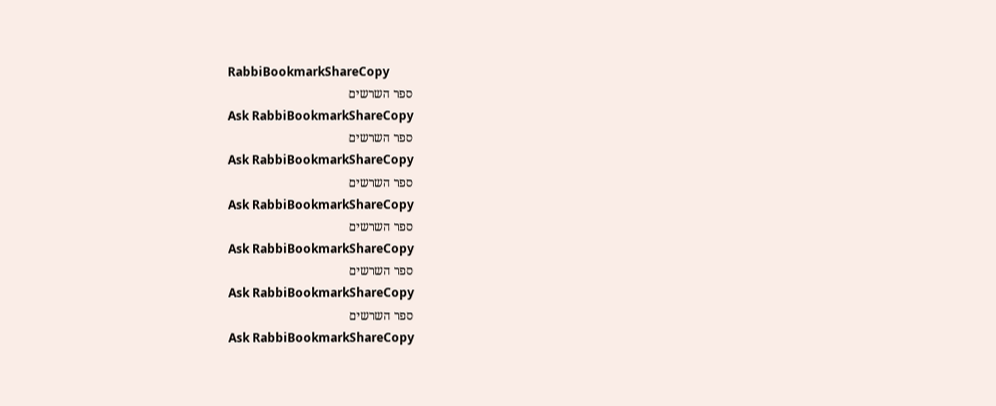RabbiBookmarkShareCopy
ספר השרשים
Ask RabbiBookmarkShareCopy
ספר השרשים
Ask RabbiBookmarkShareCopy
ספר השרשים
Ask RabbiBookmarkShareCopy
ספר השרשים
Ask RabbiBookmarkShareCopy
ספר השרשים
Ask RabbiBookmarkShareCopy
ספר השרשים
Ask RabbiBookmarkShareCopy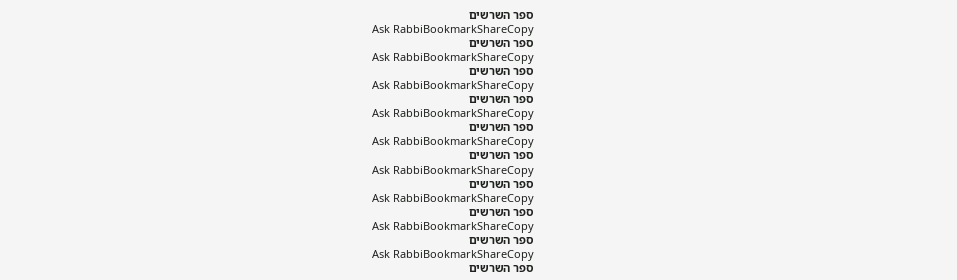ספר השרשים
Ask RabbiBookmarkShareCopy
ספר השרשים
Ask RabbiBookmarkShareCopy
ספר השרשים
Ask RabbiBookmarkShareCopy
ספר השרשים
Ask RabbiBookmarkShareCopy
ספר השרשים
Ask RabbiBookmarkShareCopy
ספר השרשים
Ask RabbiBookmarkShareCopy
ספר השרשים
Ask RabbiBookmarkShareCopy
ספר השרשים
Ask RabbiBookmarkShareCopy
ספר השרשים
Ask RabbiBookmarkShareCopy
ספר השרשים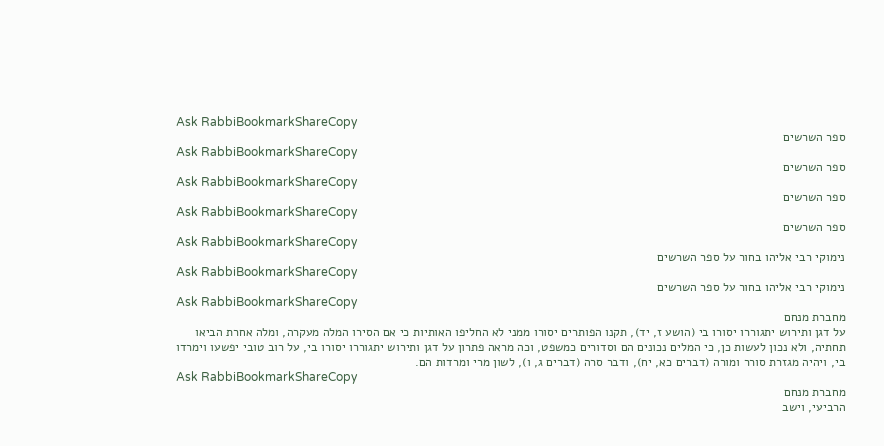Ask RabbiBookmarkShareCopy
ספר השרשים
Ask RabbiBookmarkShareCopy
ספר השרשים
Ask RabbiBookmarkShareCopy
ספר השרשים
Ask RabbiBookmarkShareCopy
ספר השרשים
Ask RabbiBookmarkShareCopy
נימוקי רבי אליהו בחור על ספר השרשים
Ask RabbiBookmarkShareCopy
נימוקי רבי אליהו בחור על ספר השרשים
Ask RabbiBookmarkShareCopy
מחברת מנחם
על דגן ותירוש יתגוררו יסורו בי (הושע ז, יד), תקנו הפותרים יסורו ממני לא החליפו האותיות כי אם הסירו המלה מעקרה, ומלה אחרת הביאו תחתיה, ולא נכון לעשות כן, כי המלים נכונים הם וסדורים כמשפט, וכה מראה פתרון על דגן ותירוש יתגוררו יסורו בי, על רוב טובי יפשעו וימרדו בי, ויהיה מגזרת סורר ומורה (דברים כא, יח), ודבר סרה (דברים ג, ו), לשון מרי ומרדות הם.
Ask RabbiBookmarkShareCopy
מחברת מנחם
הרביעי, וישב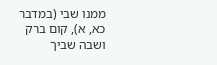ממנו שבי (במדבר כא, א), קום ברק ושבה שביך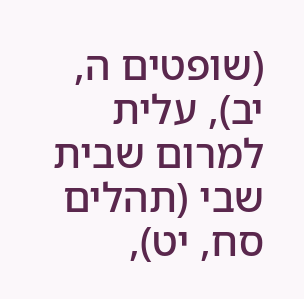(שופטים ה, יב), עלית למרום שבית שבי (תהלים סח, יט),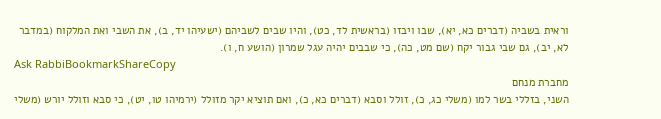וראית בשביה (דברים כא, יא), שבו ויבזו (בראשית לד, כט), והיו שבים לשביהם (ישעיהו יד, ב), את השבי ואת המלקוח (במדבר לא, יב), גם שבי גבור יקח (שם מט, כה), כי שבבים יהיה עגל שמרון (הושע ח, ו).
Ask RabbiBookmarkShareCopy
מחברת מנחם
השני, בזללי בשר למו (משלי כג, כ), זולל וסבא (דברים כא, כ), ואם תוציא יקר מזולל (ירמיהו טו, יט), כי סבא וזולל יורש (משלי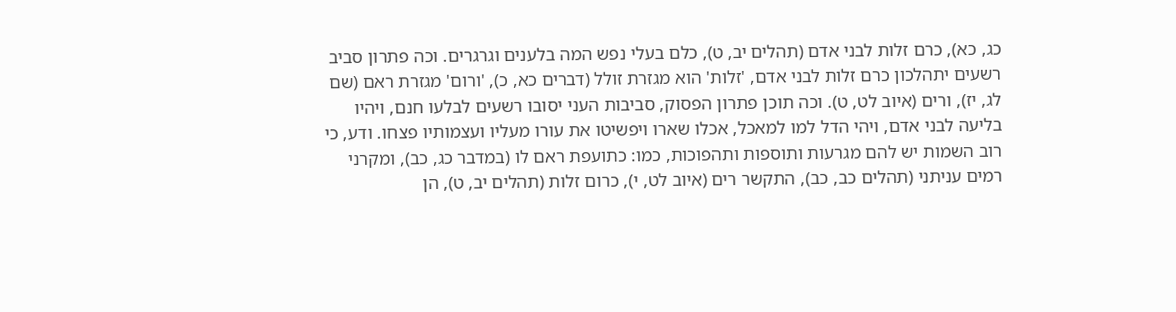כג, כא), כרם זלות לבני אדם (תהלים יב, ט), כלם בעלי נפש המה בלענים וגרגרים. וכה פתרון סביב רשעים יתהלכון כרם זלות לבני אדם, 'זלות' הוא מגזרת זולל (דברים כא, כ), 'ורום' מגזרת ראם (שם לג, יז), ורים (איוב לט, ט). וכה תוכן פתרון הפסוק, סביבות העני יסובו רשעים לבלעו חנם, ויהיו בליעה לבני אדם, ויהי הדל למו למאכל, אכלו שארו ויפשיטו את עורו מעליו ועצמותיו פצחו. ודע, כי רוב השמות יש להם מגרעות ותוספות ותהפוכות, כמו: כתועפת ראם לו (במדבר כג, כב), ומקרני רמים עניתני (תהלים כב, כב), התקשר רים (איוב לט, י), כרום זלות (תהלים יב, ט), הן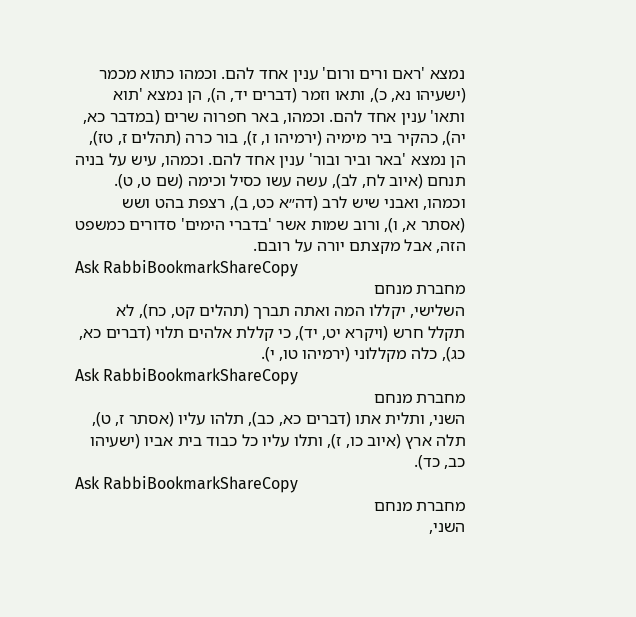נמצא 'ראם ורים ורום' ענין אחד להם. וכמהו כתוא מכמר (ישעיהו נא, כ), ותאו וזמר (דברים יד, ה), הן נמצא 'תוא ותאו' ענין אחד להם. וכמהו, באר חפרוה שרים (במדבר כא, יה), כהקיר ביר מימיה (ירמיהו ו, ז), בור כרה (תהלים ז, טז), הן נמצא 'באר וביר ובור' ענין אחד להם. וכמהו, עיש על בניה תנחם (איוב לח, לב), עשה עשו כסיל וכימה (שם ט, ט). וכמהו, ואבני שיש לרב (דה״א כט, ב), רצפת בהט ושש (אסתר א, ו), ורוב שמות אשר 'בדברי הימים' סדורים כמשפט הזה, אבל מקצתם יורה על רובם.
Ask RabbiBookmarkShareCopy
מחברת מנחם
השלישי, יקללו המה ואתה תברך (תהלים קט, כח), לא תקלל חרש (ויקרא יט, יד), כי קללת אלהים תלוי (דברים כא, כג), כלה מקללוני (ירמיהו טו, י).
Ask RabbiBookmarkShareCopy
מחברת מנחם
השני, ותלית אתו (דברים כא, כב), תלהו עליו (אסתר ז, ט), תלה ארץ (איוב כו, ז), ותלו עליו כל כבוד בית אביו (ישעיהו כב, כד).
Ask RabbiBookmarkShareCopy
מחברת מנחם
השני,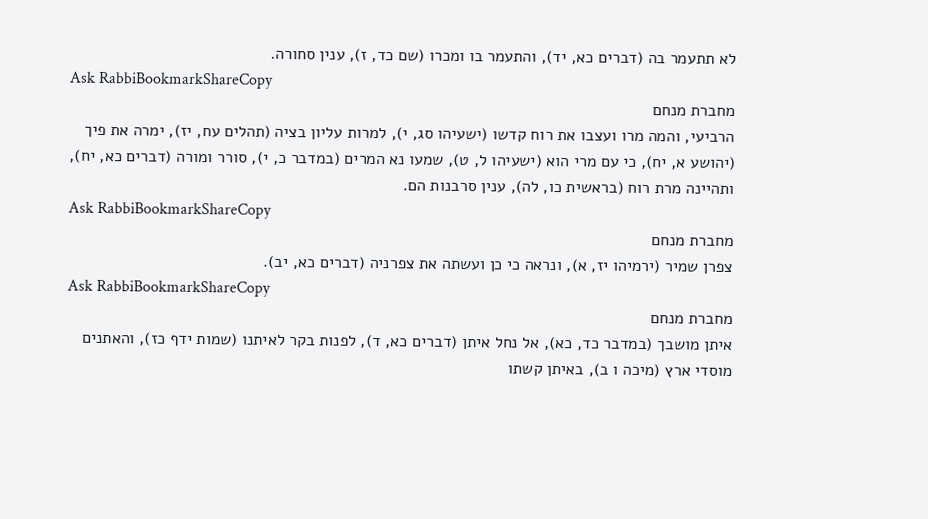לא תתעמר בה (דברים כא, יד), והתעמר בו ומכרו (שם כד, ז), ענין סחורה.
Ask RabbiBookmarkShareCopy
מחברת מנחם
הרביעי, והמה מרו ועצבו את רוח קדשו (ישעיהו סג, י), למרות עליון בציה (תהלים עח, יז), ימרה את פיך (יהושע א, יח), כי עם מרי הוא (ישעיהו ל, ט), שמעו נא המרים (במדבר כ, י), סורר ומורה (דברים כא, יח), ותהיינה מרת רוח (בראשית כו, לה), ענין סרבנות הם.
Ask RabbiBookmarkShareCopy
מחברת מנחם
צפרן שמיר (ירמיהו יז, א), ונראה כי כן ועשתה את צפרניה (דברים כא, יב).
Ask RabbiBookmarkShareCopy
מחברת מנחם
איתן מושבך (במדבר כד, כא), אל נחל איתן (דברים כא, ד), לפנות בקר לאיתנו (שמות ידף כז), והאתנים מוסדי ארץ (מיכה ו ב), באיתן קשתו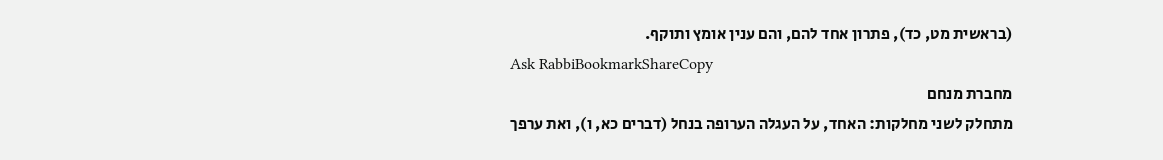(בראשית מט, כד), פתרון אחד להם, והם ענין אומץ ותוקף.
Ask RabbiBookmarkShareCopy
מחברת מנחם
מתחלק לשני מחלקות: האחד, על העגלה הערופה בנחל (דברים כא, ו), ואת ערפך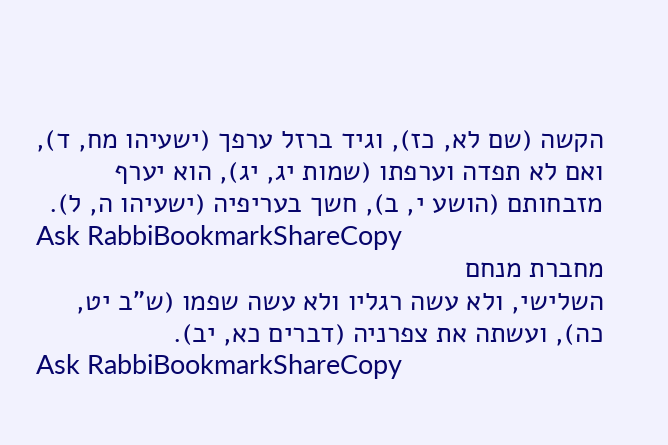הקשה (שם לא, כז), וגיד ברזל ערפך (ישעיהו מח, ד), ואם לא תפדה וערפתו (שמות יג, יג), הוא יערף מזבחותם (הושע י, ב), חשך בעריפיה (ישעיהו ה, ל).
Ask RabbiBookmarkShareCopy
מחברת מנחם
השלישי, ולא עשה רגליו ולא עשה שפמו (ש"ב יט, כה), ועשתה את צפרניה (דברים כא, יב).
Ask RabbiBookmarkShareCopy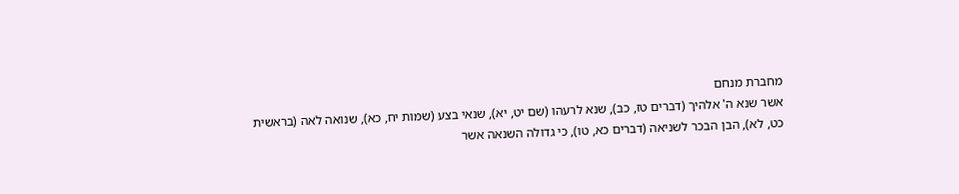מחברת מנחם
אשר שנא ה' אלהיך (דברים טז, כב), שנא לרעהו (שם יט, יא), שנאי בצע (שמות יח, כא), שנואה לאה (בראשית כט, לא), הבן הבכר לשניאה (דברים כא, טו), כי גדולה השנאה אשר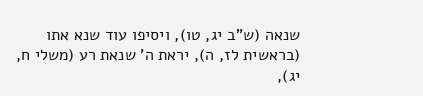שנאה (ש"ב יג, טו), ויסיפו עוד שנא אתו (בראשית לז, ה), יראת ה' שנאת רע (משלי ח, יג),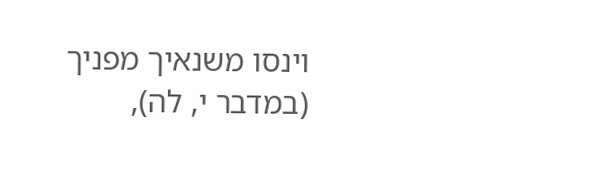וינסו משנאיך מפניך (במדבר י, לה),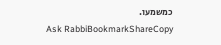כמשמעו.
Ask RabbiBookmarkShareCopy